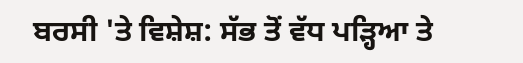ਬਰਸੀ 'ਤੇ ਵਿਸ਼ੇਸ਼: ਸੱਭ ਤੋਂ ਵੱਧ ਪੜ੍ਹਿਆ ਤੇ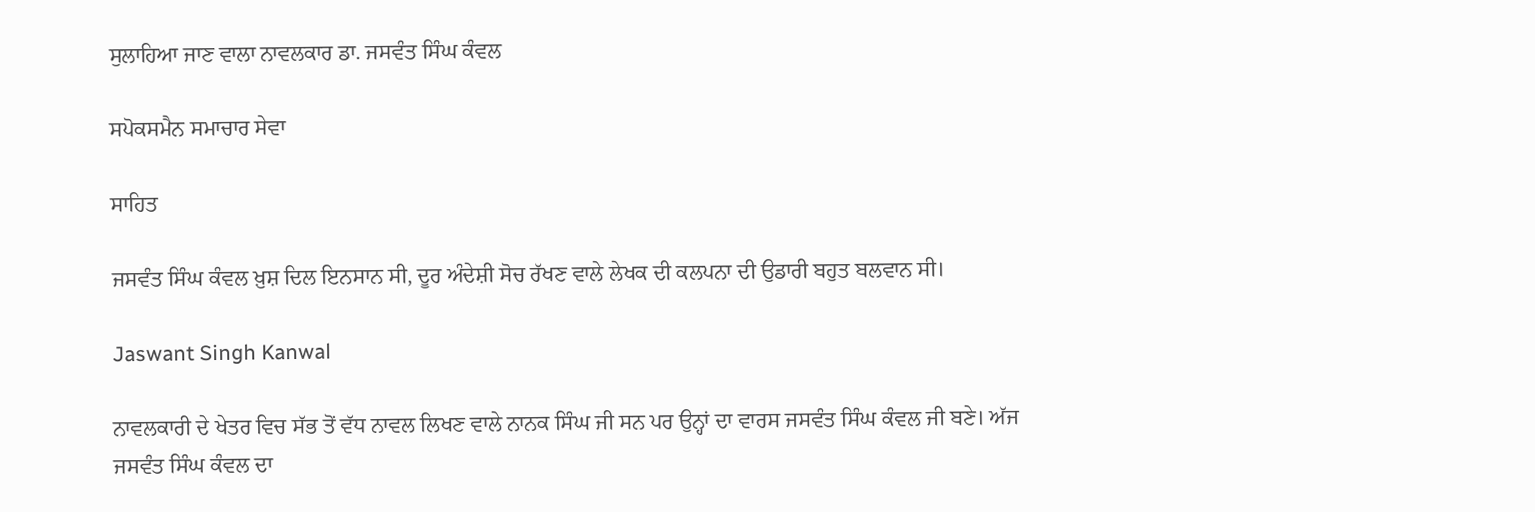ਸੁਲਾਹਿਆ ਜਾਣ ਵਾਲਾ ਨਾਵਲਕਾਰ ਡਾ. ਜਸਵੰਤ ਸਿੰਘ ਕੰਵਲ

ਸਪੋਕਸਮੈਨ ਸਮਾਚਾਰ ਸੇਵਾ

ਸਾਹਿਤ

ਜਸਵੰਤ ਸਿੰਘ ਕੰਵਲ ਖ਼ੁਸ਼ ਦਿਲ ਇਨਸਾਨ ਸੀ, ਦੂਰ ਅੰਦੇਸ਼ੀ ਸੋਚ ਰੱਖਣ ਵਾਲੇ ਲੇਖਕ ਦੀ ਕਲਪਨਾ ਦੀ ਉਡਾਰੀ ਬਹੁਤ ਬਲਵਾਨ ਸੀ।

Jaswant Singh Kanwal

ਨਾਵਲਕਾਰੀ ਦੇ ਖੇਤਰ ਵਿਚ ਸੱਭ ਤੋਂ ਵੱਧ ਨਾਵਲ ਲਿਖਣ ਵਾਲੇ ਨਾਨਕ ਸਿੰਘ ਜੀ ਸਨ ਪਰ ਉਨ੍ਹਾਂ ਦਾ ਵਾਰਸ ਜਸਵੰਤ ਸਿੰਘ ਕੰਵਲ ਜੀ ਬਣੇ। ਅੱਜ ਜਸਵੰਤ ਸਿੰਘ ਕੰਵਲ ਦਾ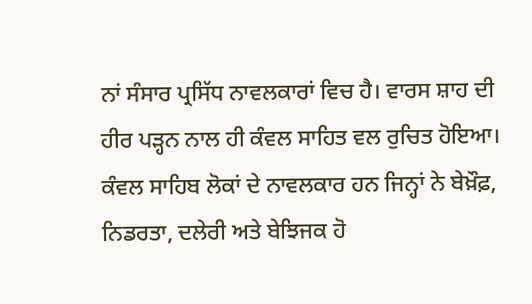ਨਾਂ ਸੰਸਾਰ ਪ੍ਰਸਿੱਧ ਨਾਵਲਕਾਰਾਂ ਵਿਚ ਹੈ। ਵਾਰਸ ਸ਼ਾਹ ਦੀ ਹੀਰ ਪੜ੍ਹਨ ਨਾਲ ਹੀ ਕੰਵਲ ਸਾਹਿਤ ਵਲ ਰੁਚਿਤ ਹੋਇਆ। ਕੰਵਲ ਸਾਹਿਬ ਲੋਕਾਂ ਦੇ ਨਾਵਲਕਾਰ ਹਨ ਜਿਨ੍ਹਾਂ ਨੇ ਬੇਖ਼ੌਫ਼, ਨਿਡਰਤਾ, ਦਲੇਰੀ ਅਤੇ ਬੇਝਿਜਕ ਹੋ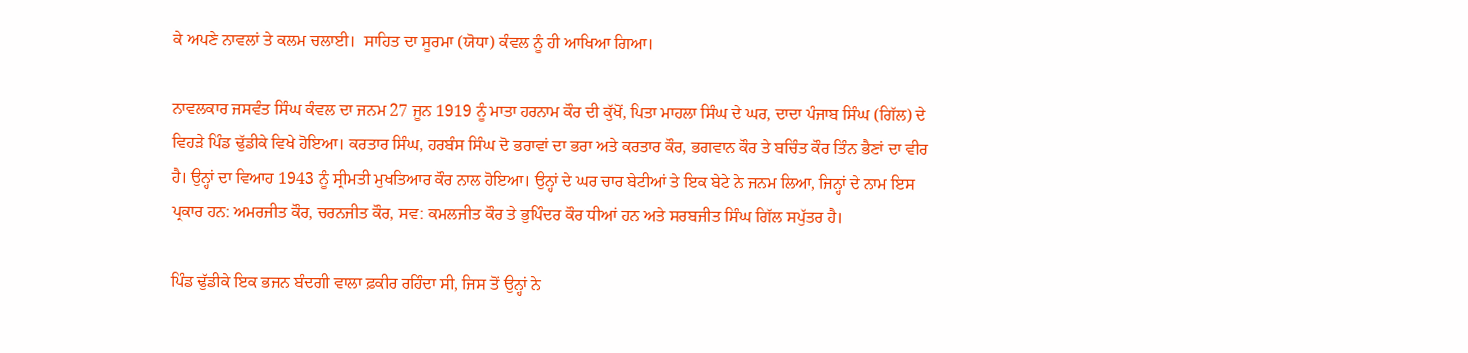ਕੇ ਅਪਣੇ ਨਾਵਲਾਂ ਤੇ ਕਲਮ ਚਲਾਈ।  ਸਾਹਿਤ ਦਾ ਸੂਰਮਾ (ਯੋਧਾ) ਕੰਵਲ ਨੂੰ ਹੀ ਆਖਿਆ ਗਿਆ।

ਨਾਵਲਕਾਰ ਜਸਵੰਤ ਸਿੰਘ ਕੰਵਲ ਦਾ ਜਨਮ 27 ਜੂਨ 1919 ਨੂੰ ਮਾਤਾ ਹਰਨਾਮ ਕੌਰ ਦੀ ਕੁੱਖੋਂ, ਪਿਤਾ ਮਾਹਲਾ ਸਿੰਘ ਦੇ ਘਰ, ਦਾਦਾ ਪੰਜਾਬ ਸਿੰਘ (ਗਿੱਲ) ਦੇ ਵਿਹੜੇ ਪਿੰਡ ਢੁੱਡੀਕੇ ਵਿਖੇ ਹੋਇਆ। ਕਰਤਾਰ ਸਿੰਘ, ਹਰਬੰਸ ਸਿੰਘ ਦੋ ਭਰਾਵਾਂ ਦਾ ਭਰਾ ਅਤੇ ਕਰਤਾਰ ਕੌਰ, ਭਗਵਾਨ ਕੌਰ ਤੇ ਬਚਿੰਤ ਕੌਰ ਤਿੰਨ ਭੈਣਾਂ ਦਾ ਵੀਰ ਹੈ। ਉਨ੍ਹਾਂ ਦਾ ਵਿਆਹ 1943 ਨੂੰ ਸ੍ਰੀਮਤੀ ਮੁਖਤਿਆਰ ਕੌਰ ਨਾਲ ਹੋਇਆ। ਉਨ੍ਹਾਂ ਦੇ ਘਰ ਚਾਰ ਬੇਟੀਆਂ ਤੇ ਇਕ ਬੇਟੇ ਨੇ ਜਨਮ ਲਿਆ, ਜਿਨ੍ਹਾਂ ਦੇ ਨਾਮ ਇਸ ਪ੍ਰਕਾਰ ਹਨ: ਅਮਰਜੀਤ ਕੌਰ, ਚਰਨਜੀਤ ਕੌਰ, ਸਵ: ਕਮਲਜੀਤ ਕੌਰ ਤੇ ਭੁਪਿੰਦਰ ਕੌਰ ਧੀਆਂ ਹਨ ਅਤੇ ਸਰਬਜੀਤ ਸਿੰਘ ਗਿੱਲ ਸਪੁੱਤਰ ਹੈ।

ਪਿੰਡ ਢੁੱਡੀਕੇ ਇਕ ਭਜਨ ਬੰਦਗੀ ਵਾਲਾ ਫ਼ਕੀਰ ਰਹਿੰਦਾ ਸੀ, ਜਿਸ ਤੋਂ ਉਨ੍ਹਾਂ ਨੇ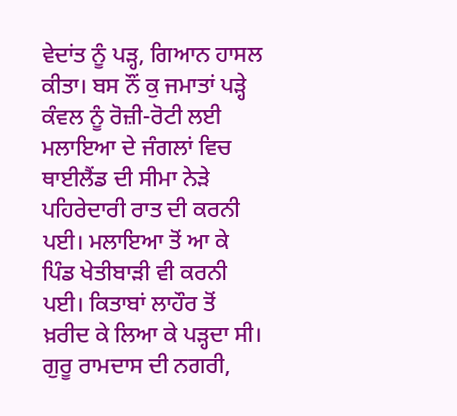ਵੇਦਾਂਤ ਨੂੰ ਪੜ੍ਹ, ਗਿਆਨ ਹਾਸਲ ਕੀਤਾ। ਬਸ ਨੌਂ ਕੁ ਜਮਾਤਾਂ ਪੜ੍ਹੇ ਕੰਵਲ ਨੂੰ ਰੋਜ਼ੀ-ਰੋਟੀ ਲਈ ਮਲਾਇਆ ਦੇ ਜੰਗਲਾਂ ਵਿਚ ਥਾਈਲੈਂਡ ਦੀ ਸੀਮਾ ਨੇੜੇ ਪਹਿਰੇਦਾਰੀ ਰਾਤ ਦੀ ਕਰਨੀ ਪਈ। ਮਲਾਇਆ ਤੋਂ ਆ ਕੇ ਪਿੰਡ ਖੇਤੀਬਾੜੀ ਵੀ ਕਰਨੀ ਪਈ। ਕਿਤਾਬਾਂ ਲਾਹੌਰ ਤੋਂ ਖ਼ਰੀਦ ਕੇ ਲਿਆ ਕੇ ਪੜ੍ਹਦਾ ਸੀ। ਗੁਰੂ ਰਾਮਦਾਸ ਦੀ ਨਗਰੀ,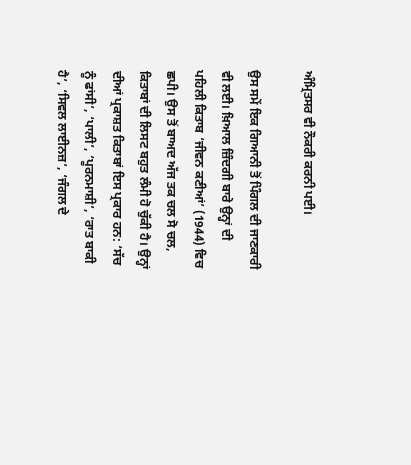ਅੰਮ੍ਰਿਤਸਰ ਵੀ ਨੌਕਰੀ ਕਰਨੀ ਪਈ।

ਉਸ ਸਮੇਂ ਇਕ ਗਿਆਨੀ ਤੋਂ ਪਿੰਗਲ ਦੀ ਜਾਣਕਾਰੀ ਵੀ ਲਈ। ਖ਼ਿਆਲ ਜ਼ਿੰਦਗੀ ਬਾਰੇ ਉਨ੍ਹਾਂ ਦੀ ਪਹਿਲੀ ਕਿਤਾਬ ‘ਜੀਵਨ ਕਣੀਆਂ’ (1944) ਵਿਚ ਛਪੀ। ਉਸ ਤੋਂ ਬਾਅਦ ਅੱਜ ਤਕ ਚਲ ਸੋ ਚਲ, ਕਿਤਾਬਾਂ ਦੀ ਲਿਸਟ ਬਹੁਤ ਲੰਮੀ ਹੋ ਚੁੱਕੀ ਹੈ। ਉਨ੍ਹਾਂ ਦੀਆਂ ਪ੍ਰਕਾਸ਼ਤ ਕਿਤਾਬਾਂ ਇਸ ਪ੍ਰਕਾਰ ਹਨ: ‘ਸੱਚ ਨੂੰ ਫਾਂਸੀ’, ‘ਪਾਲੀ’, ‘ਪੂਰਨਮਾਸ਼ੀ’, ‘ਰਾਤ ਬਾਕੀ ਹੈ’, ‘ਸਿਵਲ ਲਾਈਨਜ਼’, ‘ਜੰਗਲ ਦੇ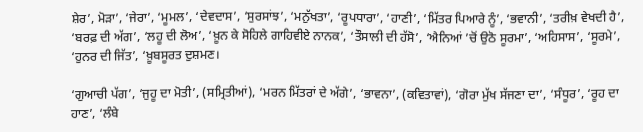ਸ਼ੇਰ’, ਮੋੜਾ’, ‘ਜੇਰਾ’, ‘ਮੂਮਲ’, ‘ਦੇਵਦਾਸ’, ‘ਸੁਰਸਾਂਝ’, ‘ਮਨੁੱਖਤਾ’, ‘ਰੂਪਧਾਰਾ’, ‘ਹਾਣੀ’, ‘ਮਿੱਤਰ ਪਿਆਰੇ ਨੂੰ’, ‘ਭਵਾਨੀ’, ‘ਤਰੀਖ਼ ਵੇਖਦੀ ਹੈ’, ‘ਬਰਫ਼ ਦੀ ਅੱਗ’, ‘ਲਹੂ ਦੀ ਲੋਅ’, ‘ਖ਼ੂਨ ਕੇ ਸੋਹਿਲੇ ਗਾਹਿਵੀਏ ਨਾਨਕ’, ‘ਤੌਸਾਲੀ ਦੀ ਹੱਸੋ’, ‘ਐਨਿਆਂ ’ਚੋਂ ਉਠੋ ਸੂਰਮਾ’, ‘ਅਹਿਸਾਸ’, ‘ਸੂਰਮੇ’, ‘ਹੁਨਰ ਦੀ ਜਿੱਤ’, ‘ਖ਼ੂਬਸੂਰਤ ਦੁਸ਼ਮਣ।

‘ਗੁਆਚੀ ਪੱਗ’, ‘ਜੁਹੂ ਦਾ ਮੋਤੀ’, (ਸਮ੍ਰਿਤੀਆਂ), ‘ਮਰਨ ਮਿੱਤਰਾਂ ਦੇ ਅੱਗੇ’, ‘ਭਾਵਨਾ’, (ਕਵਿਤਾਵਾਂ), ‘ਗੋਰਾ ਮੁੱਖ ਸੱਜਣਾ ਦਾ’, ‘ਸੰਧੂਰ’, ‘ਰੂਹ ਦਾ ਹਾਣ’, ‘ਲੰਬੇ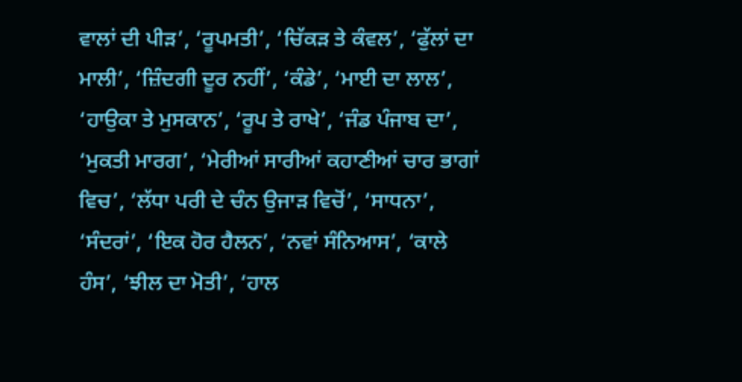ਵਾਲਾਂ ਦੀ ਪੀੜ’, ‘ਰੂਪਮਤੀ’, ‘ਚਿੱਕੜ ਤੇ ਕੰਵਲ’, ‘ਫੁੱਲਾਂ ਦਾ ਮਾਲੀ’, ‘ਜ਼ਿੰਦਗੀ ਦੂਰ ਨਹੀਂ’, ‘ਕੰਡੇ’, ‘ਮਾਈ ਦਾ ਲਾਲ’, ‘ਹਾਉਕਾ ਤੇ ਮੁਸਕਾਨ’, ‘ਰੂਪ ਤੇ ਰਾਖੇ’, ‘ਜੰਡ ਪੰਜਾਬ ਦਾ’, ‘ਮੁਕਤੀ ਮਾਰਗ’, ‘ਮੇਰੀਆਂ ਸਾਰੀਆਂ ਕਹਾਣੀਆਂ ਚਾਰ ਭਾਗਾਂ ਵਿਚ’, ‘ਲੱਧਾ ਪਰੀ ਦੇ ਚੰਨ ਉਜਾੜ ਵਿਚੋਂ’, ‘ਸਾਧਨਾ’, ‘ਸੰਦਰਾਂ’, ‘ਇਕ ਹੋਰ ਹੈਲਨ’, ‘ਨਵਾਂ ਸੰਨਿਆਸ’, ‘ਕਾਲੇ ਹੰਸ’, ‘ਝੀਲ ਦਾ ਮੋਤੀ’, ‘ਹਾਲ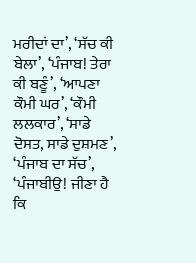ਮਰੀਦਾਂ ਦਾ’, ‘ਸੱਚ ਕੀ ਬੇਲਾ’, ‘ਪੰਜਾਬ! ਤੇਰਾ ਕੀ ਬਣੂੰ’, ‘ਆਪਣਾ ਕੌਮੀ ਘਰ’, ‘ਕੌਮੀ ਲਲਕਾਰ’, ‘ਸਾਡੇ ਦੋਸਤ, ਸਾਡੇ ਦੁਸ਼ਮਣ’, ‘ਪੰਜਾਬ ਦਾ ਸੱਚ’, ‘ਪੰਜਾਬੀਉ! ਜੀਣਾ ਹੈ ਕਿ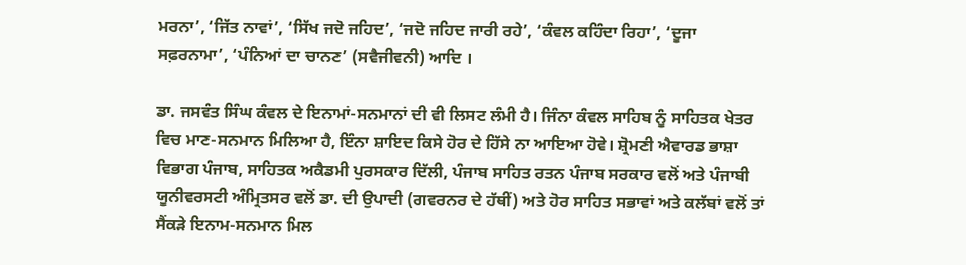ਮਰਨਾ’, ‘ਜਿੱਤ ਨਾਵਾਂ’, ‘ਸਿੱਖ ਜਦੋ ਜਹਿਦ’, ‘ਜਦੋ ਜਹਿਦ ਜਾਰੀ ਰਹੇ’, ‘ਕੰਵਲ ਕਹਿੰਦਾ ਰਿਹਾ’, ‘ਦੂਜਾ ਸਫ਼ਰਨਾਮਾ’, ‘ਪੰਨਿਆਂ ਦਾ ਚਾਨਣ’ (ਸਵੈਜੀਵਨੀ) ਆਦਿ ।

ਡਾ. ਜਸਵੰਤ ਸਿੰਘ ਕੰਵਲ ਦੇ ਇਨਾਮਾਂ-ਸਨਮਾਨਾਂ ਦੀ ਵੀ ਲਿਸਟ ਲੰਮੀ ਹੈ। ਜਿੰਨਾ ਕੰਵਲ ਸਾਹਿਬ ਨੂੰ ਸਾਹਿਤਕ ਖੇਤਰ ਵਿਚ ਮਾਣ-ਸਨਮਾਨ ਮਿਲਿਆ ਹੈ, ਇੰਨਾ ਸ਼ਾਇਦ ਕਿਸੇ ਹੋਰ ਦੇ ਹਿੱਸੇ ਨਾ ਆਇਆ ਹੋਵੇ। ਸ਼੍ਰੋਮਣੀ ਐਵਾਰਡ ਭਾਸ਼ਾ ਵਿਭਾਗ ਪੰਜਾਬ, ਸਾਹਿਤਕ ਅਕੈਡਮੀ ਪੁਰਸਕਾਰ ਦਿੱਲੀ, ਪੰਜਾਬ ਸਾਹਿਤ ਰਤਨ ਪੰਜਾਬ ਸਰਕਾਰ ਵਲੋਂ ਅਤੇ ਪੰਜਾਬੀ ਯੂਨੀਵਰਸਟੀ ਅੰਮ੍ਰਿਤਸਰ ਵਲੋਂ ਡਾ. ਦੀ ਉਪਾਦੀ (ਗਵਰਨਰ ਦੇ ਹੱਥੀਂ) ਅਤੇ ਹੋਰ ਸਾਹਿਤ ਸਭਾਵਾਂ ਅਤੇ ਕਲੱਬਾਂ ਵਲੋਂ ਤਾਂ ਸੈਂਕੜੇ ਇਨਾਮ-ਸਨਮਾਨ ਮਿਲ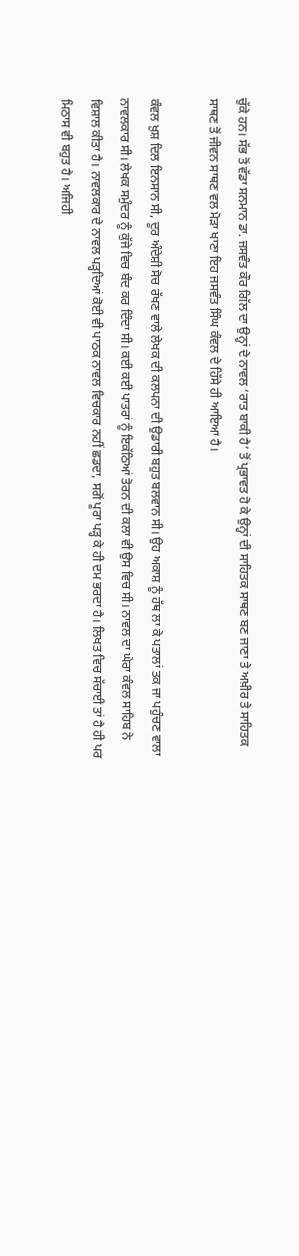ਚੁੱਕੇ ਹਨ। ਸੱਭ ਤੋਂ ਵੱਡਾ ਸਨਮਾਨ ਡਾ. ਜਸਵੰਤ ਕੌਰ ਗਿੱਲ ਦਾ ਉਨ੍ਹਾਂ ਦੇ ਨਾਵਲ ‘ਰਾਤ ਬਾਕੀ ਹੈ’ ਤੋਂ ਪ੍ਰਭਾਵਤ ਹੋ ਕੇ ਉਨ੍ਹਾਂ ਦੀ ਸਾਹਿਤਕ ਸਾਥਣ ਬਣ ਜਾਣਾ ਤੇ ਅਖ਼ੀਰ ਤੇ ਸਾਹਿਤਕ ਸਾਥਣ ਤੋਂ ਜੀਵਨ ਸਾਥਣ ਵਲ ਮੋੜਾ ਖਾਣਾ ਇਹ ਜਸਵੰਤ ਸਿੰਘ ਕੰਵਲ ਦੇ ਹਿੱਸੇ ਹੀ ਆਇਆ ਹੈ।

ਕੰਵਲ ਖ਼ੁਸ਼ ਦਿਲ ਇਨਸਾਨ ਸੀ, ਦੂਰ ਅੰਦੇਸ਼ੀ ਸੋਚ ਰੱਖਣ ਵਾਲੇ ਲੇਖਕ ਦੀ ਕਲਪਨਾ ਦੀ ਉਡਾਰੀ ਬਹੁਤ ਬਲਵਾਨ ਸੀ। ਉਹ ਅਕਾਸ਼ ਨੂੰ ਹੱਥ ਲਾ ਕੇ ਪਤਾਲਾਂ ਤਕ ਜਾ ਪਹੁੰਚਣ ਵਾਲਾ ਨਾਵਲਕਾਰ ਸੀ। ਲੇਖਕ ਸਮੁੰਦਰ ਨੂੰ ਕੁੱਜੇ ਵਿਚ ਬੰਦ ਕਰ ਦਿੰਦਾ ਸੀ। ਕਈ ਕਈ ਪਾਤਰਾਂ ਨੂੰ ਇਕੱਠਿਆਂ ਤੋਰਨ ਦੀ ਕਲਾ ਵੀ ਉਸ ਵਿਚ ਸੀ। ਨਾਵਲ ਦਾ ਘੇਰਾ ਕੰਵਲ ਸਾਹਿਬ ਨੇ ਵਿਸ਼ਾਲ ਕੀਤਾ ਹੈ। ਨਾਵਲਕਾਰ ਦੇ ਨਾਵਲ ਪੜ੍ਹਦਿਆਂ ਕੋਈ ਵੀ ਪਾਠਕ ਨਾਵਲ ਵਿਚਕਾਰ ਨਹੀਂ ਛਡਦਾ, ਸਗੋਂ ਪੂਰਾ ਪੜ੍ਹ ਕੇ ਹੀ ਦਮ ਭਰਦਾ ਹੈ। ਲਿਖਤ ਵਿਚ ਸੱਚਾਈ ਤਾਂ ਹੈ ਹੀ ਪਰ ਮਿਠਾਸ ਵੀ ਬਹੁਤ ਹੈ। ਅਜਿਹੀ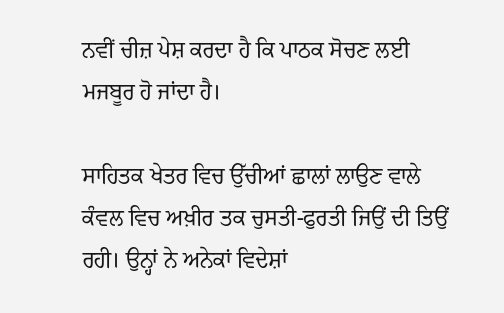ਨਵੀਂ ਚੀਜ਼ ਪੇਸ਼ ਕਰਦਾ ਹੈ ਕਿ ਪਾਠਕ ਸੋਚਣ ਲਈ ਮਜਬੂਰ ਹੋ ਜਾਂਦਾ ਹੈ।

ਸਾਹਿਤਕ ਖੇਤਰ ਵਿਚ ਉੱਚੀਆਂ ਛਾਲਾਂ ਲਾਉਣ ਵਾਲੇ ਕੰਵਲ ਵਿਚ ਅਖ਼ੀਰ ਤਕ ਚੁਸਤੀ-ਫੁਰਤੀ ਜਿਉਂ ਦੀ ਤਿਉਂ ਰਹੀ। ਉਨ੍ਹਾਂ ਨੇ ਅਨੇਕਾਂ ਵਿਦੇਸ਼ਾਂ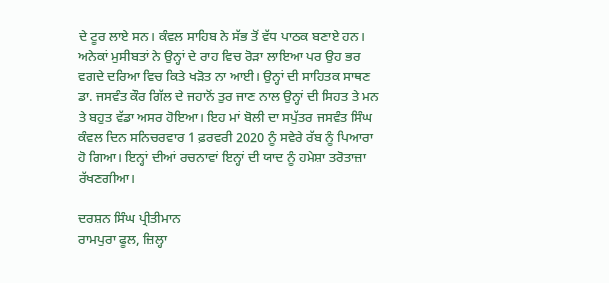ਦੇ ਟੂਰ ਲਾਏ ਸਨ। ਕੰਵਲ ਸਾਹਿਬ ਨੇ ਸੱਭ ਤੋਂ ਵੱਧ ਪਾਠਕ ਬਣਾਏ ਹਨ। ਅਨੇਕਾਂ ਮੁਸੀਬਤਾਂ ਨੇ ਉਨ੍ਹਾਂ ਦੇ ਰਾਹ ਵਿਚ ਰੋੜਾ ਲਾਇਆ ਪਰ ਉਹ ਭਰ ਵਗਦੇ ਦਰਿਆ ਵਿਚ ਕਿਤੇ ਖੜੋਤ ਨਾ ਆਈ। ਉਨ੍ਹਾਂ ਦੀ ਸਾਹਿਤਕ ਸਾਥਣ ਡਾ. ਜਸਵੰਤ ਕੌਰ ਗਿੱਲ ਦੇ ਜਹਾਨੋਂ ਤੁਰ ਜਾਣ ਨਾਲ ਉਨ੍ਹਾਂ ਦੀ ਸਿਹਤ ਤੇ ਮਨ ਤੇ ਬਹੁਤ ਵੱਡਾ ਅਸਰ ਹੋਇਆ। ਇਹ ਮਾਂ ਬੋਲੀ ਦਾ ਸਪੁੱਤਰ ਜਸਵੰਤ ਸਿੰਘ ਕੰਵਲ ਦਿਨ ਸਨਿਚਰਵਾਰ 1 ਫ਼ਰਵਰੀ 2020 ਨੂੰ ਸਵੇਰੇ ਰੱਬ ਨੂੰ ਪਿਆਰਾ ਹੋ ਗਿਆ। ਇਨ੍ਹਾਂ ਦੀਆਂ ਰਚਨਾਵਾਂ ਇਨ੍ਹਾਂ ਦੀ ਯਾਦ ਨੂੰ ਹਮੇਸ਼ਾ ਤਰੋਤਾਜ਼ਾ ਰੱਖਣਗੀਆ।

ਦਰਸ਼ਨ ਸਿੰਘ ਪ੍ਰੀਤੀਮਾਨ
ਰਾਮਪੁਰਾ ਫੂਲ, ਜ਼ਿਲ੍ਹਾ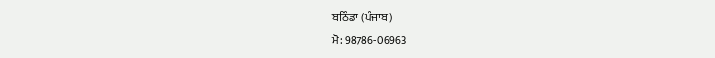ਬਠਿੰਡਾ (ਪੰਜਾਬ)
ਮੋ: 98786-06963